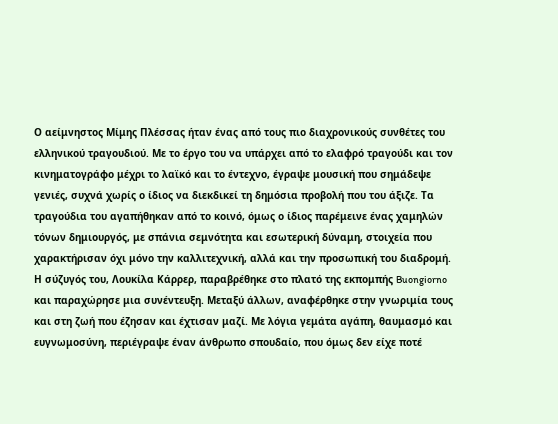Ο αείμνηστος Μίμης Πλέσσας ήταν ένας από τους πιο διαχρονικούς συνθέτες του ελληνικού τραγουδιού. Με το έργο του να υπάρχει από το ελαφρό τραγούδι και τον κινηματογράφο μέχρι το λαϊκό και το έντεχνο, έγραψε μουσική που σημάδεψε γενιές, συχνά χωρίς ο ίδιος να διεκδικεί τη δημόσια προβολή που του άξιζε. Τα τραγούδια του αγαπήθηκαν από το κοινό, όμως ο ίδιος παρέμεινε ένας χαμηλών τόνων δημιουργός, με σπάνια σεμνότητα και εσωτερική δύναμη, στοιχεία που χαρακτήρισαν όχι μόνο την καλλιτεχνική, αλλά και την προσωπική του διαδρομή.
Η σύζυγός του, Λουκίλα Κάρρερ, παραβρέθηκε στο πλατό της εκπομπής Buongiorno και παραχώρησε μια συνέντευξη. Μεταξύ άλλων, αναφέρθηκε στην γνωριμία τους και στη ζωή που έζησαν και έχτισαν μαζί. Με λόγια γεμάτα αγάπη, θαυμασμό και ευγνωμοσύνη, περιέγραψε έναν άνθρωπο σπουδαίο, που όμως δεν είχε ποτέ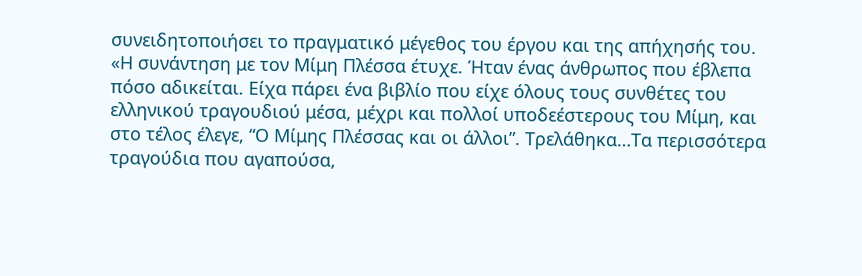συνειδητοποιήσει το πραγματικό μέγεθος του έργου και της απήχησής του.
«Η συνάντηση με τον Μίμη Πλέσσα έτυχε. Ήταν ένας άνθρωπος που έβλεπα πόσο αδικείται. Είχα πάρει ένα βιβλίο που είχε όλους τους συνθέτες του ελληνικού τραγουδιού μέσα, μέχρι και πολλοί υποδεέστερους του Μίμη, και στο τέλος έλεγε, “Ο Μίμης Πλέσσας και οι άλλοι”. Τρελάθηκα…Τα περισσότερα τραγούδια που αγαπούσα,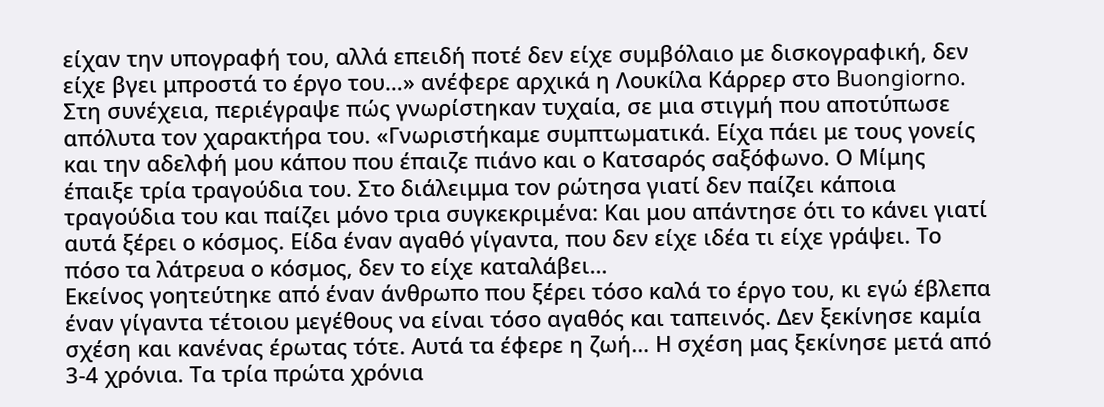είχαν την υπογραφή του, αλλά επειδή ποτέ δεν είχε συμβόλαιο με δισκογραφική, δεν είχε βγει μπροστά το έργο του…» ανέφερε αρχικά η Λουκίλα Κάρρερ στο Buongiorno.
Στη συνέχεια, περιέγραψε πώς γνωρίστηκαν τυχαία, σε μια στιγμή που αποτύπωσε απόλυτα τον χαρακτήρα του. «Γνωριστήκαμε συμπτωματικά. Είχα πάει με τους γονείς και την αδελφή μου κάπου που έπαιζε πιάνο και ο Κατσαρός σαξόφωνο. Ο Μίμης έπαιξε τρία τραγούδια του. Στο διάλειμμα τον ρώτησα γιατί δεν παίζει κάποια τραγούδια του και παίζει μόνο τρια συγκεκριμένα: Και μου απάντησε ότι το κάνει γιατί αυτά ξέρει ο κόσμος. Είδα έναν αγαθό γίγαντα, που δεν είχε ιδέα τι είχε γράψει. Το πόσο τα λάτρευα ο κόσμος, δεν το είχε καταλάβει…
Εκείνος γοητεύτηκε από έναν άνθρωπο που ξέρει τόσο καλά το έργο του, κι εγώ έβλεπα έναν γίγαντα τέτοιου μεγέθους να είναι τόσο αγαθός και ταπεινός. Δεν ξεκίνησε καμία σχέση και κανένας έρωτας τότε. Αυτά τα έφερε η ζωή… Η σχέση μας ξεκίνησε μετά από 3-4 χρόνια. Τα τρία πρώτα χρόνια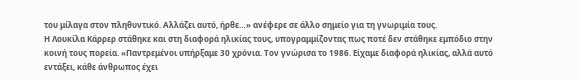του μίλαγα στον πληθυντικό. Αλλάζει αυτό, ήρθε…» ανέφερε σε άλλο σημείο για τη γνωριμία τους.
Η Λουκίλα Κάρρερ στάθηκε και στη διαφορά ηλικίας τους, υπογραμμίζοντας πως ποτέ δεν στάθηκε εμπόδιο στην κοινή τους πορεία. «Παντρεμένοι υπήρξαμε 30 χρόνια. Τον γνώρισα το 1986. Είχαμε διαφορά ηλικίας, αλλά αυτό εντάξει, κάθε άνθρωπος έχει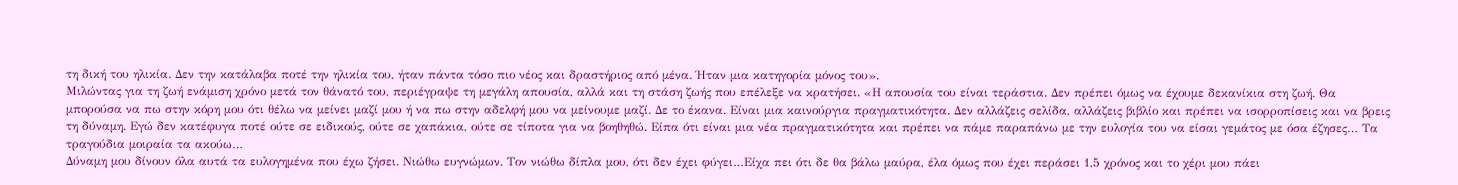τη δική του ηλικία. Δεν την κατάλαβα ποτέ την ηλικία του, ήταν πάντα τόσο πιο νέος και δραστήριος από μένα. Ήταν μια κατηγορία μόνος του».
Μιλώντας για τη ζωή ενάμιση χρόνο μετά τον θάνατό του, περιέγραψε τη μεγάλη απουσία, αλλά και τη στάση ζωής που επέλεξε να κρατήσει. «Η απουσία του είναι τεράστια. Δεν πρέπει όμως να έχουμε δεκανίκια στη ζωή. Θα μπορούσα να πω στην κόρη μου ότι θέλω να μείνει μαζί μου ή να πω στην αδελφή μου να μείνουμε μαζί. Δε το έκανα. Είναι μια καινούργια πραγματικότητα. Δεν αλλάζεις σελίδα, αλλάζεις βιβλίο και πρέπει να ισορροπίσεις και να βρεις τη δύναμη. Εγώ δεν κατέφυγα ποτέ ούτε σε ειδικούς, ούτε σε χαπάκια, ούτε σε τίποτα για να βοηθηθώ. Είπα ότι είναι μια νέα πραγματικότητα και πρέπει να πάμε παραπάνω με την ευλογία του να είσαι γεμάτος με όσα έζησες… Τα τραγούδια μοιραία τα ακούω…
Δύναμη μου δίνουν όλα αυτά τα ευλογημένα που έχω ζήσει. Νιώθω ευγνώμων. Τον νιώθω δίπλα μου, ότι δεν έχει φύγει…Είχα πει ότι δε θα βάλω μαύρα, έλα όμως που έχει περάσει 1,5 χρόνος και το χέρι μου πάει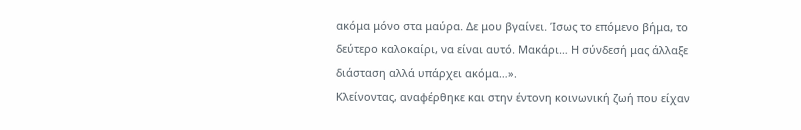ακόμα μόνο στα μαύρα. Δε μου βγαίνει. Ίσως το επόμενο βήμα, το δεύτερο καλοκαίρι, να είναι αυτό. Μακάρι… Η σύνδεσή μας άλλαξε διάσταση αλλά υπάρχει ακόμα…».
Κλείνοντας, αναφέρθηκε και στην έντονη κοινωνική ζωή που είχαν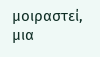μοιραστεί, μια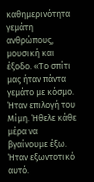καθημερινότητα γεμάτη ανθρώπους, μουσική και έξοδο. «Το σπίτι μας ήταν πάντα γεμάτο με κόσμο. Ήταν επιλογή του Μίμη. Ήθελε κάθε μέρα να βγαίνουμε έξω. Ήταν εξωντοτικό αυτό.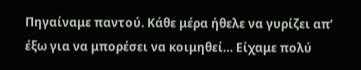Πηγαίναμε παντού. Κάθε μέρα ήθελε να γυρίζει απ’ έξω για να μπορέσει να κοιμηθεί… Είχαμε πολύ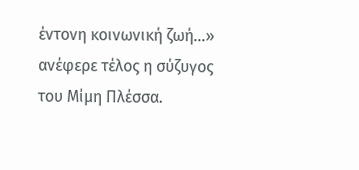έντονη κοινωνική ζωή…» ανέφερε τέλος η σύζυγος του Μίμη Πλέσσα.